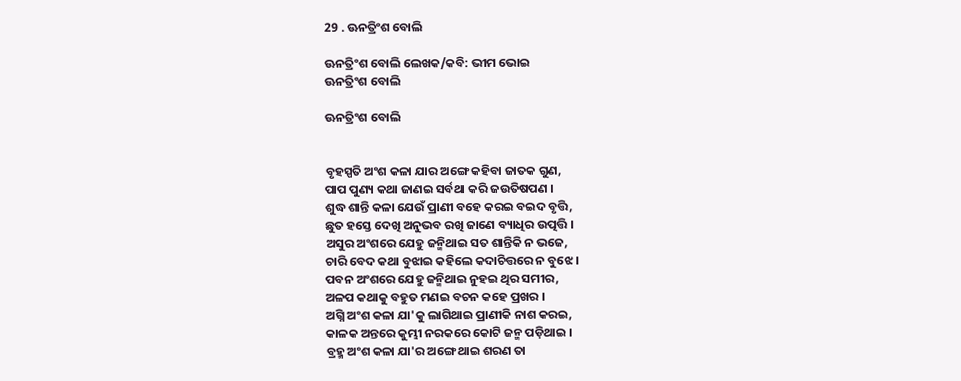29 . ଊନତ୍ରିଂଶ ବୋଲି

ଊନତ୍ରିଂଶ ବୋଲି ଲେଖକ/କବି: ଭୀମ ଭୋଇ
ଊନତ୍ରିଂଶ ବୋଲି

ଊନତ୍ରିଂଶ ବୋଲି


ବୃହସ୍ପତି ଅଂଶ କଳା ଯାର ଅଙ୍ଗେ କହିବା ଜାତକ ଗୁଣ,
ପାପ ପୁଣ୍ୟ କଥା ଜାଣଇ ସର୍ବଥା କରି ଜଉତିଷପଣ ।
ଶୁଦ୍ଧ ଶାନ୍ତି କଳା ଯେଉଁ ପ୍ରାଣୀ ବହେ କରଇ ବଇଦ ବୃତ୍ତି,
ଛୁତ ହସ୍ତେ ଦେଖି ଅନୁଭବ ରଖି ଜାଣେ ବ୍ୟାଧିର ଉତ୍ପତ୍ତି ।
ଅସୁର ଅଂଶରେ ଯେହୁ ଜନ୍ମିଥାଇ ସତ ଶାନ୍ତିକି ନ ଭଜେ,
ଚାରି ବେଦ କଥା ବୁଝାଇ କହିଲେ କଦାଚିତ୍ତରେ ନ ବୁଝେ ।
ପବନ ଅଂଶରେ ଯେହୁ ଜନ୍ମିଥାଇ ନୁହଇ ଥିର ସମୀର,
ଅଳପ କଥାକୁ ବହୁତ ମଣଇ ବଚନ କହେ ପ୍ରଖର ।
ଅଗ୍ନି ଅଂଶ କଳା ଯା'କୁ ଲାଗିଥାଇ ପ୍ରାଣୀକି ନାଶ କରଇ,
କାଳକ ଅନ୍ତରେ କୁମ୍ଭୀ ନରକରେ କୋଟି ଜନ୍ମ ପଡ଼ିଥାଇ ।
ବ୍ରହ୍ମ ଅଂଶ କଳା ଯା'ର ଅଙ୍ଗେ ଥାଇ ଶରଣ ତା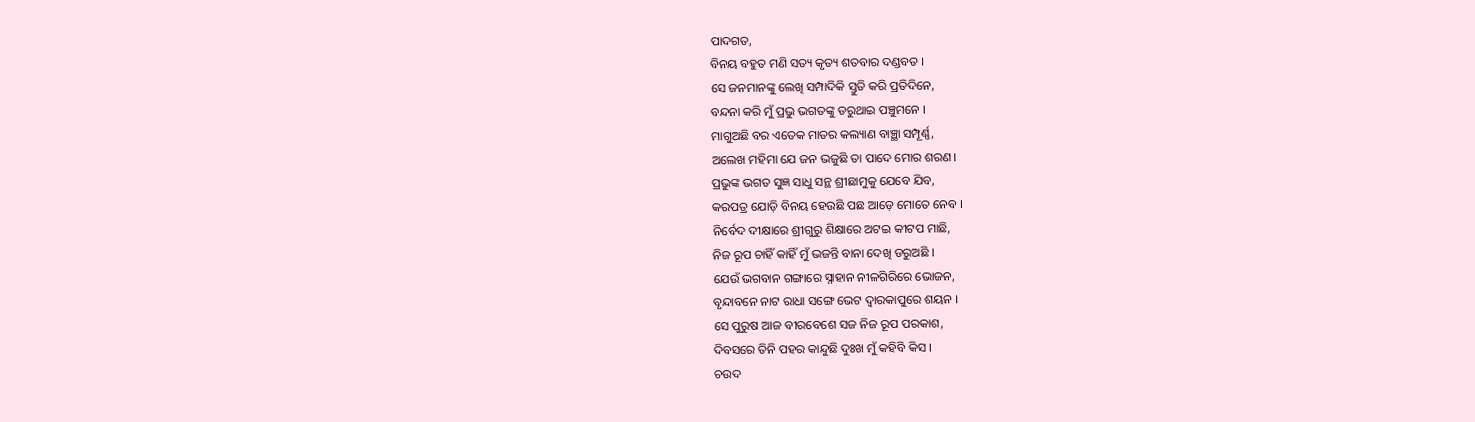ପାଦଗତ,
ବିନୟ ବହୁତ ମଣି ସତ୍ୟ କୃତ୍ୟ ଶତବାର ଦଣ୍ଡବତ ।
ସେ ଜନମାନଙ୍କୁ ଲେଖି ସମ୍ପାଦିକି ସ୍ତୁତି କରି ପ୍ରତିଦିନେ,
ବନ୍ଦନା କରି ମୁଁ ପ୍ରଭୁ ଭଗତଙ୍କୁ ଡରୁଥାଇ ପଞ୍ଚୁମନେ ।
ମାଗୁଅଛି ବର ଏତେକ ମାତର କଲ୍ୟାଣ ବାଞ୍ଛା ସମ୍ପୂର୍ଣ୍ଣ,
ଅଲେଖ ମହିମା ଯେ ଜନ ଭଜୁଛି ତା ପାଦେ ମୋର ଶରଣ।
ପ୍ରଭୁଙ୍କ ଭଗତ ସୁଜ୍ଞ ସାଧୁ ସନ୍ଥ ଶ୍ରୀଛାମୁକୁ ଯେବେ ଯିବ,
କରପତ୍ର ଯୋଡ଼ି ବିନୟ ହେଉଛି ପଛ ଆଡ଼େ ମୋତେ ନେବ ।
ନିର୍ବେଦ ଦୀକ୍ଷାରେ ଶ୍ରୀଗୁରୁ ଶିକ୍ଷାରେ ଅଟଇ କୀଟପ ମାଛି,
ନିଜ ରୂପ ଚାହିଁ କାହିଁ ମୁଁ ଭଜନ୍ତି ବାନା ଦେଖି ଡରୁଅଛି ।
ଯେଉଁ ଭଗବାନ ଗଙ୍ଗାରେ ସ୍ନାହାନ ନୀଳଗିରିରେ ଭୋଜନ,
ବୃନ୍ଦାବନେ ନାଟ ରାଧା ସଙ୍ଗେ ଭେଟ ଦ୍ୱାରକାପୁରେ ଶୟନ ।
ସେ ପୁରୁଷ ଆଜ ବୀରବେଶେ ସଜ ନିଜ ରୂପ ପରକାଶ,
ଦିବସରେ ତିନି ପହର କାନ୍ଦୁଛି ଦୁଃଖ ମୁଁ କହିବି କିସ ।
ଚଉଦ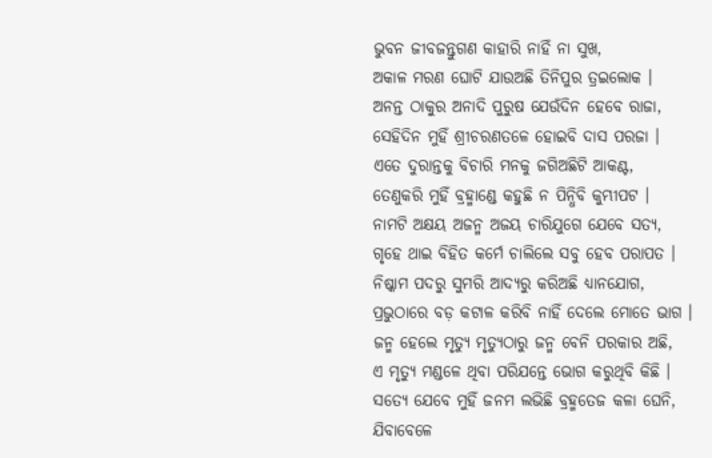ଭୁବନ ଜୀବଜନ୍ତୁଗଣ କାହାରି ନାହିଁ ନା ସୁଖ,
ଅକାଳ ମରଣ ଘୋଟି ଯାଉଅଛି ତିନିପୁର ତ୍ରଇଲୋକ ।
ଅନନ୍ତ ଠାକୁର ଅନାଦି ପୁରୁଷ ଯେଉଁଦିନ ହେବେ ରାଜା,
ସେହିଦିନ ମୁହିଁ ଶ୍ରୀଚରଣତଳେ ହୋଇବି ଦାସ ପରଜା ।
ଏତେ ଦୁରାନ୍ତକୁ ବିଚାରି ମନକୁ ଜଗିଅଛିଟି ଆକଣ୍ଟ,
ତେଣୁକରି ମୁହିଁ ବ୍ରହ୍ମାଣ୍ଡେ କହୁଛି ନ ପିନ୍ଧିବି କୁମ୍ଭୀପଟ ।
ନାମଟି ଅକ୍ଷୟ ଅଜନ୍ମ ଅଜୟ ଚାରିଯୁଗେ ଯେବେ ସତ୍ୟ,
ଗୃହେ ଥାଇ ବିହିତ କର୍ମେ ଚାଲିଲେ ସବୁ ହେବ ପରାପତ ।
ନିଷ୍କାମ ପଦରୁ ସୁମରି ଆଦ୍ୟରୁ କରିଅଛି ଧ୍ୟାନଯୋଗ,
ପ୍ରଭୁଠାରେ ବଡ଼ କଟାଳ କରିବି ନାହିଁ ଦେଲେ ମୋତେ ଭାଗ ।
ଜନ୍ମ ହେଲେ ମୃତ୍ୟୁ ମୃତ୍ୟୁଠାରୁ ଜନ୍ମ ବେନି ପରକାର ଅଛି,
ଏ ମୃତ୍ୟୁ ମଣ୍ଡଳେ ଥିବା ପରିଯନ୍ତେ ଭୋଗ କରୁଥିବି କିଛି ।
ସତ୍ୟେ ଯେବେ ମୁହିଁ ଜନମ ଲଭିଛି ବ୍ରହ୍ମତେଜ କଳା ଘେନି,
ଯିବାବେଳେ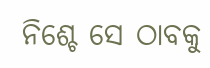ନିଶ୍ଚେ ସେ ଠାବକୁ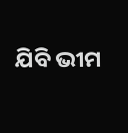ଯିବି ଭୀମ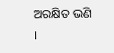ଅରକ୍ଷିତ ଭଣି ।